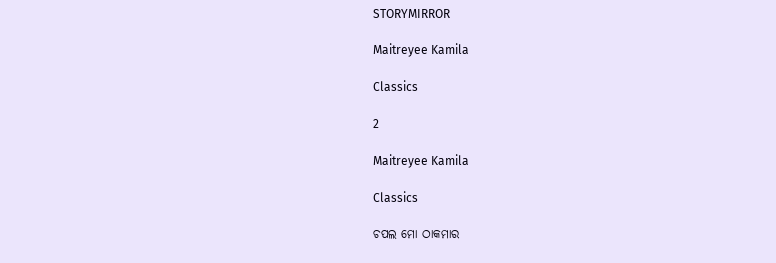STORYMIRROR

Maitreyee Kamila

Classics

2

Maitreyee Kamila

Classics

ଚପଲ ମୋ ଠାକମାର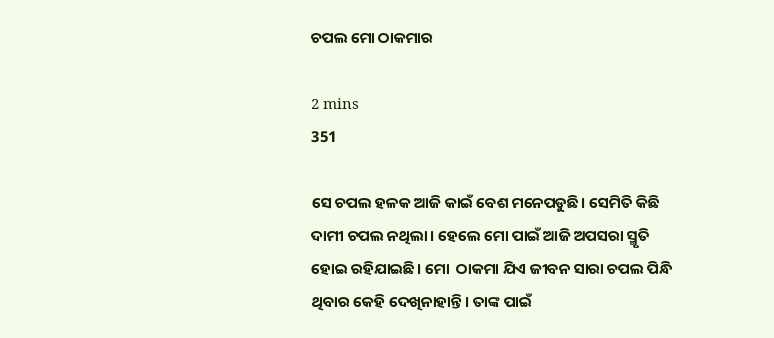ଚପଲ ମୋ ଠାକମାର

2 mins
351

ସେ ଚପଲ ହଳକ ଆଜି କାଇଁ ବେଶ ମନେପଡୁଛି। ସେମିତି କିଛି ଦାମୀ ଚପଲ ନଥିଲା। ହେଲେ ମୋ ପାଇଁ ଆଜି ଅପସରା ସ୍ମୃତି ହୋଇ ରହିଯାଇଛି। ମୋ  ଠାକମା ଯିଏ ଜୀବନ ସାରା ଚପଲ ପିନ୍ଧି ଥିବାର କେହି ଦେଖିନାହାନ୍ତି। ତାଙ୍କ ପାଇଁ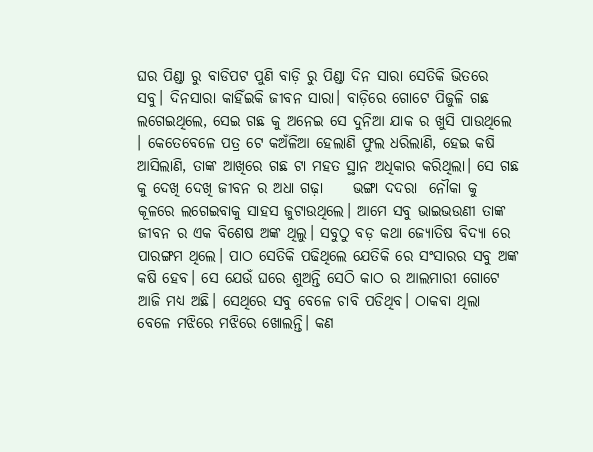ଘର ପିଣ୍ଡା ରୁ ବାଡିପଟ ପୁଣି ବାଡ଼ି ରୁ ପିଣ୍ଡା ଦିନ ସାରା ସେତିକି ଭିତରେ ସବୁ। ଦିନସାରା କାହିଁଇକି ଜୀବନ ସାରା। ବାଡ଼ିରେ ଗୋଟେ ପିଜୁଳି ଗଛ ଲଗେଇଥିଲେ, ସେଇ ଗଛ କୁ ଅନେଇ ସେ ଦୁନିଆ ଯାକ ର ଖୁସି ପାଉଥିଲେ । କେତେବେଳେ ପତ୍ର ଟେ କଅଁଳିଆ ହେଲାଣି ଫୁଲ ଧରିଲାଣି, ହେଇ କଷି ଆସିଲାଣି, ତାଙ୍କ ଆଖିରେ ଗଛ ଟା ମହତ ସ୍ଥାନ ଅଧିକାର କରିଥିଲା। ସେ ଗଛ କୁ ଦେଖି ଦେଖି ଜୀବନ ର ଅଧା ଗଢ଼ା     ଭଙ୍ଗା ଦଦରା  ନୌକା କୁ କୂଳରେ ଲଗେଇବାକୁ ସାହସ ଜୁଟାଉଥିଲେ। ଆମେ ସବୁ ଭାଇଭଉଣୀ ତାଙ୍କ ଜୀବନ ର ଏକ ବିଶେଷ ଅଙ୍କ ଥିଲୁ। ସବୁଠୁ ବଡ଼ କଥା ଜ୍ୟୋତିଷ ବିଦ୍ୟା ରେ ପାରଙ୍ଗମ ଥିଲେ। ପାଠ ସେତିକି ପଢିଥିଲେ ଯେତିକି ରେ ସଂସାରର ସବୁ ଅଙ୍କ କଷି ହେବ। ସେ ଯେଉଁ ଘରେ ଶୁଅନ୍ତି ସେଠି କାଠ ର ଆଲମାରୀ ଗୋଟେ ଆଜି ମଧ୍ୟ ଅଛି। ସେଥିରେ ସବୁ ବେଳେ ଚାବି ପଡିଥିବ। ଠାକବା ଥିଲା ବେଳେ ମଝିରେ ମଝିରେ ଖୋଲନ୍ତି। କଣ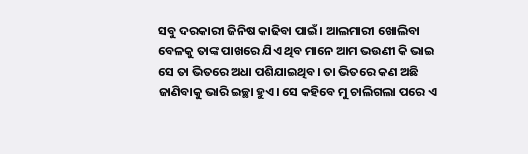ସବୁ ଦରକାରୀ ଜିନିଷ କାଢିବା ପାଇଁ। ଆଲମାରୀ ଖୋଲିବା ବେଳକୁ ତାଙ୍କ ପାଖରେ ଯିଏ ଥିବ ମାନେ ଆମ ଭଉଣୀ କି ଭାଇ ସେ ତା ଭିତରେ ଅଧା ପଶିଯାଇଥିବ। ତା ଭିତରେ କଣ ଅଛି ଜାଣିବାକୁ ଭାରି ଇଚ୍ଛା ହୁଏ। ସେ କହିବେ ମୁ ଚାଲିଗଲା ପରେ ଏ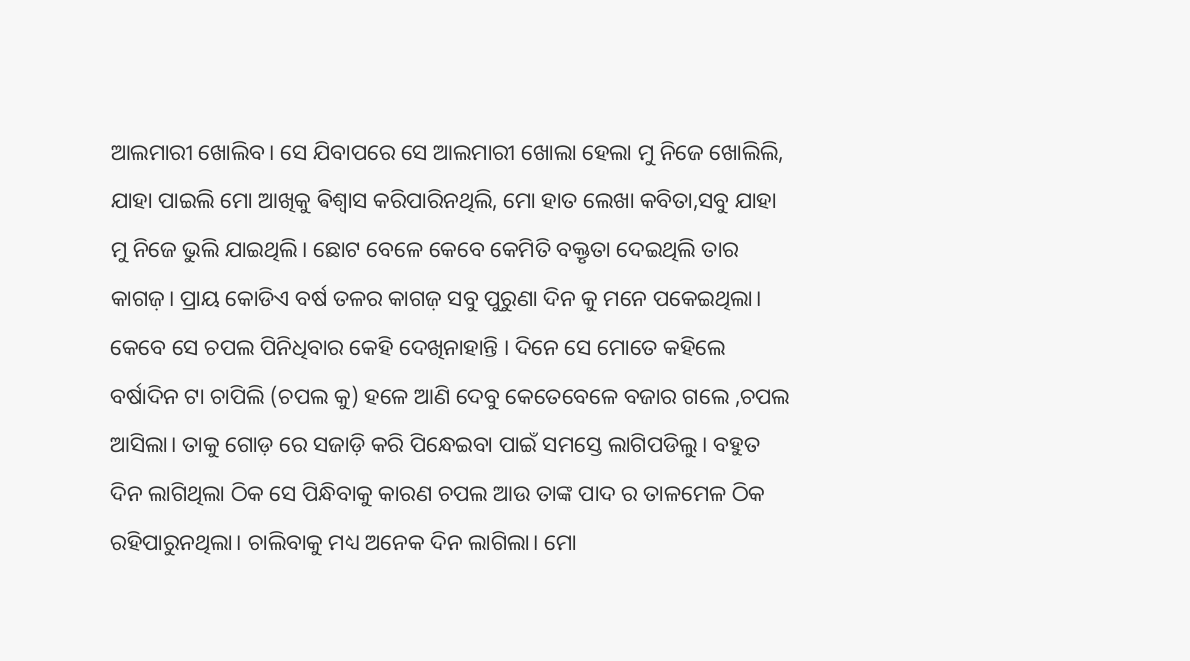ଆଲମାରୀ ଖୋଲିବ। ସେ ଯିବାପରେ ସେ ଆଲମାରୀ ଖୋଲା ହେଲା ମୁ ନିଜେ ଖୋଲିଲି, ଯାହା ପାଇଲି ମୋ ଆଖିକୁ ଵିଶ୍ଵାସ କରିପାରିନଥିଲି, ମୋ ହାତ ଲେଖା କବିତା,ସବୁ ଯାହା ମୁ ନିଜେ ଭୁଲି ଯାଇଥିଲି। ଛୋଟ ବେଳେ କେବେ କେମିତି ବକ୍ତୃତା ଦେଇଥିଲି ତାର କାଗଜ଼। ପ୍ରାୟ କୋଡିଏ ବର୍ଷ ତଳର କାଗଜ଼ ସବୁ ପୁରୁଣା ଦିନ କୁ ମନେ ପକେଇଥିଲା। କେବେ ସେ ଚପଲ ପିନିଧିବାର କେହି ଦେଖିନାହାନ୍ତି । ଦିନେ ସେ ମୋତେ କହିଲେ ବର୍ଷାଦିନ ଟା ଚାପିଲି (ଚପଲ କୁ) ହଳେ ଆଣି ଦେବୁ କେତେବେଳେ ବଜାର ଗଲେ ,ଚପଲ ଆସିଲା। ତାକୁ ଗୋଡ଼ ରେ ସଜାଡ଼ି କରି ପିନ୍ଧେଇବା ପାଇଁ ସମସ୍ତେ ଲାଗିପଡିଲୁ। ବହୁତ ଦିନ ଲାଗିଥିଲା ଠିକ ସେ ପିନ୍ଧିବାକୁ କାରଣ ଚପଲ ଆଉ ତାଙ୍କ ପାଦ ର ତାଳମେଳ ଠିକ ରହିପାରୁନଥିଲା। ଚାଲିବାକୁ ମଧ୍ୟ ଅନେକ ଦିନ ଲାଗିଲା। ମୋ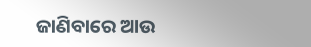ଜାଣିବାରେ ଆଉ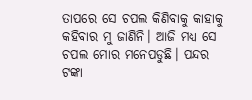ତାପରେ ସେ ଚପଲ କିଣିବାକୁ କାହାକୁ କହିବାର ମୁ ଜାଣିନି। ଆଜି ମଧ୍ୟ ସେ ଚପଲ ମୋର ମନେପଡୁଛି। ପନ୍ଦର ଟଙ୍କା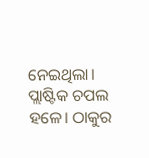ନେଇଥିଲା। ପ୍ଲାଷ୍ଟିକ ଚପଲ ହଳେ। ଠାକୁର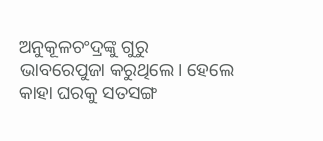ଅନୁକୂଳଚଂଦ୍ରଙ୍କୁ ଗୁରୁ ଭାବରେପୁଜା କରୁଥିଲେ। ହେଲେ କାହା ଘରକୁ ସତସଙ୍ଗ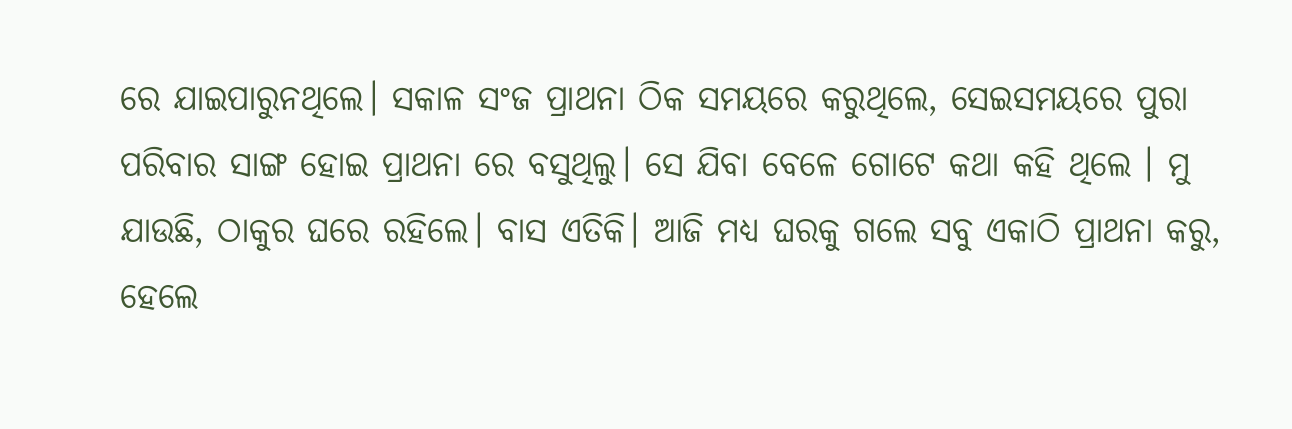ରେ ଯାଇପାରୁନଥିଲେ। ସକାଳ ସଂଜ ପ୍ରାଥନା ଠିକ ସମୟରେ କରୁଥିଲେ, ସେଇସମୟରେ ପୁରା ପରିବାର ସାଙ୍ଗ ହୋଇ ପ୍ରାଥନା ରେ ବସୁଥିଲୁ। ସେ ଯିବା ବେଳେ ଗୋଟେ କଥା କହି ଥିଲେ । ମୁ ଯାଉଛି, ଠାକୁର ଘରେ ରହିଲେ। ବାସ ଏତିକି। ଆଜି ମଧ୍ୟ ଘରକୁ ଗଲେ ସବୁ ଏକାଠି ପ୍ରାଥନା କରୁ, ହେଲେ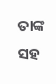ତାଙ୍କ ସହ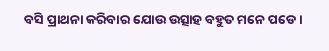ବସି ପ୍ରାଥନା କରିବାର ଯୋଉ ଉତ୍ସାହ ବହୁତ ମନେ ପଡେ।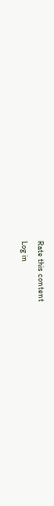Rate this content
Log in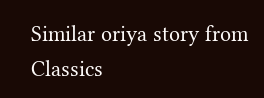Similar oriya story from Classics